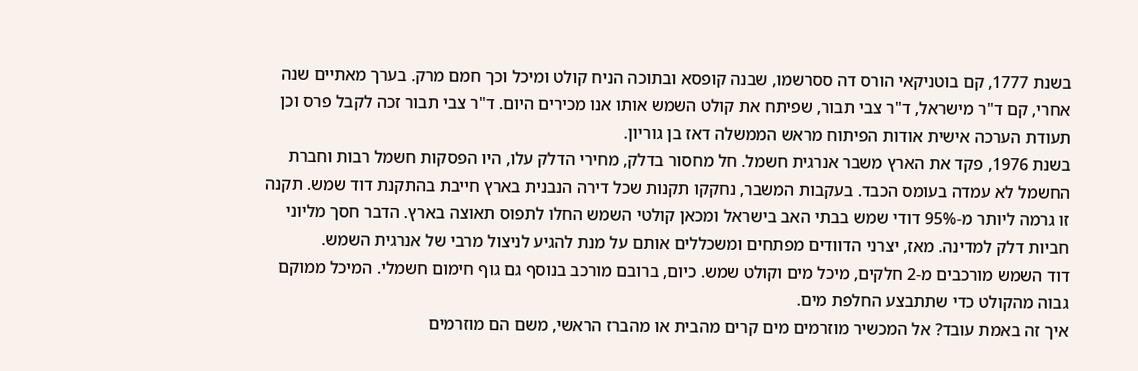בשנת 1777, קם בוטניקאי הורס דה ססרשמו, שבנה קופסא ובתוכה הניח קולט ומיכל וכך חמם מרק. בערך מאתיים שנה אחרי, קם ד"ר מישראל, ד"ר צבי תבור, שפיתח את קולט השמש אותו אנו מכירים היום. ד"ר צבי תבור זכה לקבל פרס וכן תעודת הערכה אישית אודות הפיתוח מראש הממשלה דאז בן גוריון.
בשנת 1976, פקד את הארץ משבר אנרגית חשמל. חל מחסור בדלק, מחירי הדלק עלו, היו הפסקות חשמל רבות וחברת החשמל לא עמדה בעומס הכבד. בעקבות המשבר, נחקקו תקנות שכל דירה הנבנית בארץ חייבת בהתקנת דוד שמש. תקנה זו גרמה ליותר מ-95% דודי שמש בבתי האב בישראל ומכאן קולטי השמש החלו לתפוס תאוצה בארץ. הדבר חסך מליוני חביות דלק למדינה. מאז, יצרני הדוודים מפתחים ומשכללים אותם על מנת להגיע לניצול מרבי של אנרגית השמש.
דוד השמש מורכבים מ-2 חלקים, מיכל מים וקולט שמש. כיום, ברובם מורכב בנוסף גם גוף חימום חשמלי. המיכל ממוקם גבוה מהקולט כדי שתתבצע החלפת מים.
איך זה באמת עובד? אל המכשיר מוזרמים מים קרים מהבית או מהברז הראשי, משם הם מוזרמים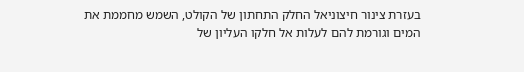בעזרת צינור חיצוניאל החלק התחתון של הקולט, השמש מחממת את המים וגורמת להם לעלות אל חלקו העליון של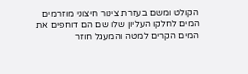הקולט ומשם בעזרת צינור חיצוני מוזרמים המים לחלקו העליון שלו שם הם דוחפים את המים הקרים למטה והמעגל חוזר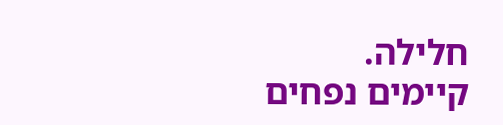חלילה.
קיימים נפחים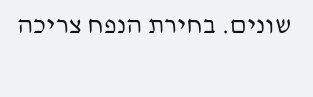שונים. בחירת הנפח צריכה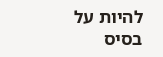להיות על בסיס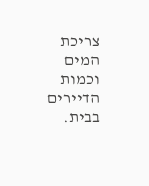צריכת המים וכמות הדיירים בבית.